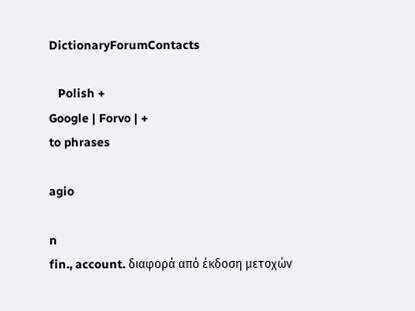DictionaryForumContacts

   Polish +
Google | Forvo | +
to phrases

agio

n
fin., account. διαφορά από έκδοση μετοχών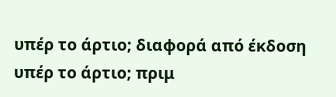υπέρ το άρτιο; διαφορά από έκδοση υπέρ το άρτιο; πριμ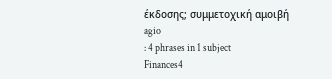έκδοσης; συμμετοχική αμοιβή
agio
: 4 phrases in 1 subject
Finances4